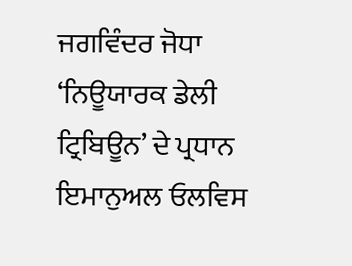ਜਗਵਿੰਦਰ ਜੋਧਾ
‘ਨਿਊਯਾਰਕ ਡੇਲੀ ਟ੍ਰਿਬਿਊਨ’ ਦੇ ਪ੍ਰਧਾਨ ਇਮਾਨੁਅਲ ਓਲਵਿਸ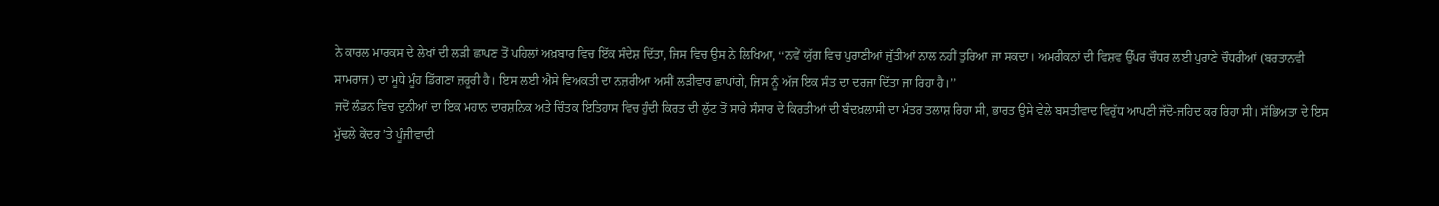ਨੇ ਕਾਰਲ ਮਾਰਕਸ ਦੇ ਲੇਖਾਂ ਦੀ ਲੜੀ ਛਾਪਣ ਤੋਂ ਪਹਿਲਾਂ ਅਖ਼ਬਾਰ ਵਿਚ ਇੱਕ ਸੰਦੇਸ਼ ਦਿੱਤਾ, ਜਿਸ ਵਿਚ ਉਸ ਨੇ ਲਿਖਿਆ, ‘‘ਨਵੇਂ ਯੁੱਗ ਵਿਚ ਪੁਰਾਣੀਆਂ ਜੁੱਤੀਆਂ ਨਾਲ ਨਹੀਂ ਤੁਰਿਆ ਜਾ ਸਕਦਾ। ਅਮਰੀਕਨਾਂ ਦੀ ਵਿਸ਼ਵ ਉੱਪਰ ਚੌਧਰ ਲਈ ਪੁਰਾਣੇ ਚੌਧਰੀਆਂ (ਬਰਤਾਨਵੀ ਸਾਮਰਾਜ) ਦਾ ਮੂਧੇ ਮੂੰਹ ਡਿੱਗਣਾ ਜ਼ਰੂਰੀ ਹੈ। ਇਸ ਲਈ ਐਸੇ ਵਿਅਕਤੀ ਦਾ ਨਜ਼ਰੀਆ ਅਸੀਂ ਲੜੀਵਾਰ ਛਾਪਾਂਗੇ, ਜਿਸ ਨੂੰ ਅੱਜ ਇਕ ਸੰਤ ਦਾ ਦਰਜਾ ਦਿੱਤਾ ਜਾ ਰਿਹਾ ਹੈ।’’
ਜਦੋਂ ਲੰਡਨ ਵਿਚ ਦੁਨੀਆਂ ਦਾ ਇਕ ਮਹਾਨ ਦਾਰਸ਼ਨਿਕ ਅਤੇ ਚਿੰਤਕ ਇਤਿਹਾਸ ਵਿਚ ਹੁੰਦੀ ਕਿਰਤ ਦੀ ਲੁੱਟ ਤੋਂ ਸਾਰੇ ਸੰਸਾਰ ਦੇ ਕਿਰਤੀਆਂ ਦੀ ਬੰਦਖ਼ਲਾਸੀ ਦਾ ਮੰਤਰ ਤਲਾਸ਼ ਰਿਹਾ ਸੀ, ਭਾਰਤ ਉਸੇ ਵੇਲੇ ਬਸਤੀਵਾਦ ਵਿਰੁੱਧ ਆਪਣੀ ਜੱਦੋ-ਜਹਿਦ ਕਰ ਰਿਹਾ ਸੀ। ਸੱਭਿਅਤਾ ਦੇ ਇਸ ਮੁੱਢਲੇ ਕੇਂਦਰ ’ਤੇ ਪੂੰਜੀਵਾਦੀ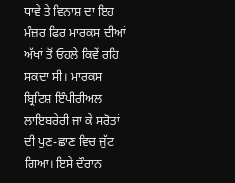ਧਾਵੇ ਤੇ ਵਿਨਾਸ਼ ਦਾ ਇਹ ਮੰਜ਼ਰ ਫਿਰ ਮਾਰਕਸ ਦੀਆਂ ਅੱਖਾਂ ਤੋਂ ਓਹਲੇ ਕਿਵੇਂ ਰਹਿ ਸਕਦਾ ਸੀ। ਮਾਰਕਸ ਬ੍ਰਿਟਿਸ਼ ਇੰਪੀਰੀਅਲ ਲਾਇਬਰੇਰੀ ਜਾ ਕੇ ਸਰੋਤਾਂ ਦੀ ਪੁਣ-ਛਾਣ ਵਿਚ ਜੁੱਟ ਗਿਆ। ਇਸੇ ਦੌਰਾਨ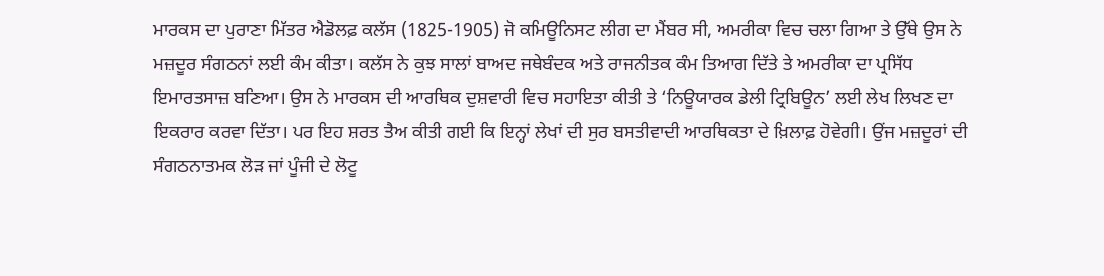ਮਾਰਕਸ ਦਾ ਪੁਰਾਣਾ ਮਿੱਤਰ ਐਡੋਲਫ਼ ਕਲੱਸ (1825-1905) ਜੋ ਕਮਿਊਨਿਸਟ ਲੀਗ ਦਾ ਮੈਂਬਰ ਸੀ, ਅਮਰੀਕਾ ਵਿਚ ਚਲਾ ਗਿਆ ਤੇ ਉੱਥੇ ਉਸ ਨੇ ਮਜ਼ਦੂਰ ਸੰਗਠਨਾਂ ਲਈ ਕੰਮ ਕੀਤਾ। ਕਲੱਸ ਨੇ ਕੁਝ ਸਾਲਾਂ ਬਾਅਦ ਜਥੇਬੰਦਕ ਅਤੇ ਰਾਜਨੀਤਕ ਕੰਮ ਤਿਆਗ ਦਿੱਤੇ ਤੇ ਅਮਰੀਕਾ ਦਾ ਪ੍ਰਸਿੱਧ ਇਮਾਰਤਸਾਜ਼ ਬਣਿਆ। ਉਸ ਨੇ ਮਾਰਕਸ ਦੀ ਆਰਥਿਕ ਦੁਸ਼ਵਾਰੀ ਵਿਚ ਸਹਾਇਤਾ ਕੀਤੀ ਤੇ ‘ਨਿਊਯਾਰਕ ਡੇਲੀ ਟ੍ਰਿਬਿਊਨ’ ਲਈ ਲੇਖ ਲਿਖਣ ਦਾ ਇਕਰਾਰ ਕਰਵਾ ਦਿੱਤਾ। ਪਰ ਇਹ ਸ਼ਰਤ ਤੈਅ ਕੀਤੀ ਗਈ ਕਿ ਇਨ੍ਹਾਂ ਲੇਖਾਂ ਦੀ ਸੁਰ ਬਸਤੀਵਾਦੀ ਆਰਥਿਕਤਾ ਦੇ ਖ਼ਿਲਾਫ਼ ਹੋਵੇਗੀ। ਉਂਜ ਮਜ਼ਦੂਰਾਂ ਦੀ ਸੰਗਠਨਾਤਮਕ ਲੋੜ ਜਾਂ ਪੂੰਜੀ ਦੇ ਲੋਟੂ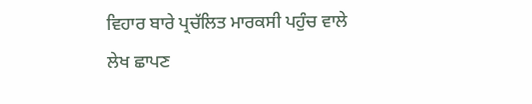ਵਿਹਾਰ ਬਾਰੇ ਪ੍ਰਚੱਲਿਤ ਮਾਰਕਸੀ ਪਹੁੰਚ ਵਾਲੇ ਲੇਖ ਛਾਪਣ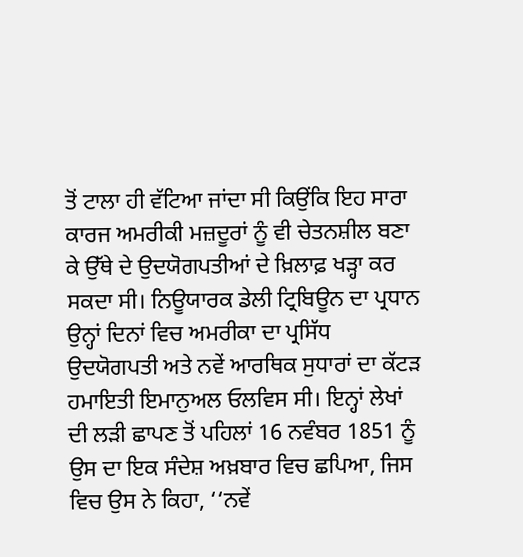ਤੋਂ ਟਾਲਾ ਹੀ ਵੱਟਿਆ ਜਾਂਦਾ ਸੀ ਕਿਉਂਕਿ ਇਹ ਸਾਰਾ ਕਾਰਜ ਅਮਰੀਕੀ ਮਜ਼ਦੂਰਾਂ ਨੂੰ ਵੀ ਚੇਤਨਸ਼ੀਲ ਬਣਾ ਕੇ ਉੱਥੇ ਦੇ ਉਦਯੋਗਪਤੀਆਂ ਦੇ ਖ਼ਿਲਾਫ਼ ਖੜ੍ਹਾ ਕਰ ਸਕਦਾ ਸੀ। ਨਿਊਯਾਰਕ ਡੇਲੀ ਟ੍ਰਿਬਿਊਨ ਦਾ ਪ੍ਰਧਾਨ ਉਨ੍ਹਾਂ ਦਿਨਾਂ ਵਿਚ ਅਮਰੀਕਾ ਦਾ ਪ੍ਰਸਿੱਧ ਉਦਯੋਗਪਤੀ ਅਤੇ ਨਵੇਂ ਆਰਥਿਕ ਸੁਧਾਰਾਂ ਦਾ ਕੱਟੜ ਹਮਾਇਤੀ ਇਮਾਨੁਅਲ ਓਲਵਿਸ ਸੀ। ਇਨ੍ਹਾਂ ਲੇਖਾਂ ਦੀ ਲੜੀ ਛਾਪਣ ਤੋਂ ਪਹਿਲਾਂ 16 ਨਵੰਬਰ 1851 ਨੂੰ ਉਸ ਦਾ ਇਕ ਸੰਦੇਸ਼ ਅਖ਼ਬਾਰ ਵਿਚ ਛਪਿਆ, ਜਿਸ ਵਿਚ ਉਸ ਨੇ ਕਿਹਾ, ‘‘ਨਵੇਂ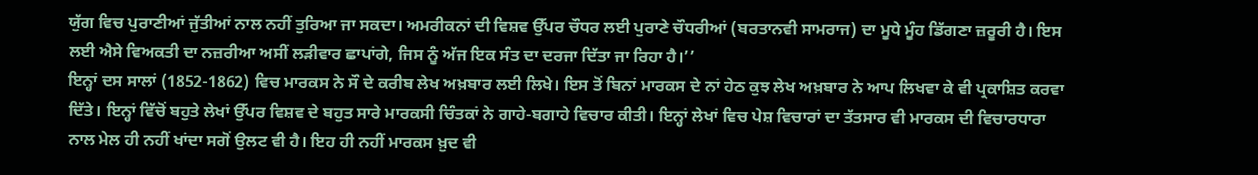ਯੁੱਗ ਵਿਚ ਪੁਰਾਣੀਆਂ ਜੁੱਤੀਆਂ ਨਾਲ ਨਹੀਂ ਤੁਰਿਆ ਜਾ ਸਕਦਾ। ਅਮਰੀਕਨਾਂ ਦੀ ਵਿਸ਼ਵ ਉੱਪਰ ਚੌਧਰ ਲਈ ਪੁਰਾਣੇ ਚੌਧਰੀਆਂ (ਬਰਤਾਨਵੀ ਸਾਮਰਾਜ) ਦਾ ਮੂਧੇ ਮੂੰਹ ਡਿੱਗਣਾ ਜ਼ਰੂਰੀ ਹੈ। ਇਸ ਲਈ ਐਸੇ ਵਿਅਕਤੀ ਦਾ ਨਜ਼ਰੀਆ ਅਸੀਂ ਲੜੀਵਾਰ ਛਾਪਾਂਗੇ, ਜਿਸ ਨੂੰ ਅੱਜ ਇਕ ਸੰਤ ਦਾ ਦਰਜਾ ਦਿੱਤਾ ਜਾ ਰਿਹਾ ਹੈ।’’
ਇਨ੍ਹਾਂ ਦਸ ਸਾਲਾਂ (1852-1862) ਵਿਚ ਮਾਰਕਸ ਨੇ ਸੌ ਦੇ ਕਰੀਬ ਲੇਖ ਅਖ਼ਬਾਰ ਲਈ ਲਿਖੇ। ਇਸ ਤੋਂ ਬਿਨਾਂ ਮਾਰਕਸ ਦੇ ਨਾਂ ਹੇਠ ਕੁਝ ਲੇਖ ਅਖ਼ਬਾਰ ਨੇ ਆਪ ਲਿਖਵਾ ਕੇ ਵੀ ਪ੍ਰਕਾਸ਼ਿਤ ਕਰਵਾ ਦਿੱਤੇ। ਇਨ੍ਹਾਂ ਵਿੱਚੋਂ ਬਹੁਤੇ ਲੇਖਾਂ ਉੱਪਰ ਵਿਸ਼ਵ ਦੇ ਬਹੁਤ ਸਾਰੇ ਮਾਰਕਸੀ ਚਿੰਤਕਾਂ ਨੇ ਗਾਹੇ-ਬਗਾਹੇ ਵਿਚਾਰ ਕੀਤੀ। ਇਨ੍ਹਾਂ ਲੇਖਾਂ ਵਿਚ ਪੇਸ਼ ਵਿਚਾਰਾਂ ਦਾ ਤੱਤਸਾਰ ਵੀ ਮਾਰਕਸ ਦੀ ਵਿਚਾਰਧਾਰਾ ਨਾਲ ਮੇਲ ਹੀ ਨਹੀਂ ਖਾਂਦਾ ਸਗੋਂ ਉਲਟ ਵੀ ਹੈ। ਇਹ ਹੀ ਨਹੀਂ ਮਾਰਕਸ ਖ਼ੁਦ ਵੀ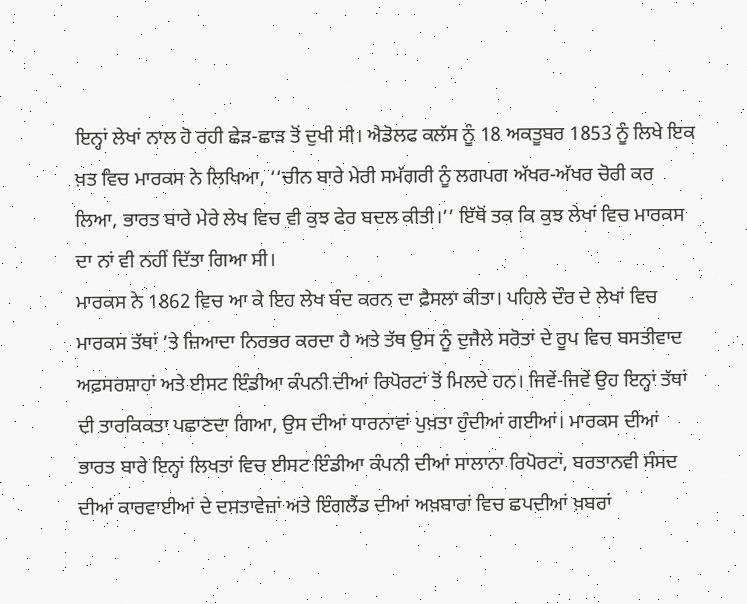ਇਨ੍ਹਾਂ ਲੇਖਾਂ ਨਾਲ ਹੋ ਰਹੀ ਛੇੜ-ਛਾੜ ਤੋਂ ਦੁਖੀ ਸੀ। ਐਡੋਲਫ ਕਲੱਸ ਨੂੰ 18 ਅਕਤੂਬਰ 1853 ਨੂੰ ਲਿਖੇ ਇਕ ਖ਼ਤ ਵਿਚ ਮਾਰਕਸ ਨੇ ਲਿਖਿਆ, ‘‘ਚੀਨ ਬਾਰੇ ਮੇਰੀ ਸਮੱਗਰੀ ਨੂੰ ਲਗਪਗ ਅੱਖਰ-ਅੱਖਰ ਚੋਰੀ ਕਰ ਲਿਆ, ਭਾਰਤ ਬਾਰੇ ਮੇਰੇ ਲੇਖ ਵਿਚ ਵੀ ਕੁਝ ਫੇਰ ਬਦਲ ਕੀਤੀ।’’ ਇੱਥੋਂ ਤਕ ਕਿ ਕੁਝ ਲੇਖਾਂ ਵਿਚ ਮਾਰਕਸ ਦਾ ਨਾਂ ਵੀ ਨਹੀਂ ਦਿੱਤਾ ਗਿਆ ਸੀ।
ਮਾਰਕਸ ਨੇ 1862 ਵਿਚ ਆ ਕੇ ਇਹ ਲੇਖ ਬੰਦ ਕਰਨ ਦਾ ਫ਼ੈਸਲਾ ਕੀਤਾ। ਪਹਿਲੇ ਦੌਰ ਦੇ ਲੇਖਾਂ ਵਿਚ ਮਾਰਕਸ ਤੱਥਾਂ ’ਤੇ ਜ਼ਿਆਦਾ ਨਿਰਭਰ ਕਰਦਾ ਹੈ ਅਤੇ ਤੱਥ ਉਸ ਨੂੰ ਦੁਜੈਲੇ ਸਰੋਤਾਂ ਦੇ ਰੂਪ ਵਿਚ ਬਸਤੀਵਾਦ ਅਫ਼ਸਰਸ਼ਾਹਾਂ ਅਤੇ ਈਸਟ ਇੰਡੀਆ ਕੰਪਨੀ ਦੀਆਂ ਰਿਪੋਰਟਾਂ ਤੋਂ ਮਿਲਦੇ ਹਨ। ਜਿਵੇਂ-ਜਿਵੇਂ ਉਹ ਇਨ੍ਹਾਂ ਤੱਥਾਂ ਦੀ ਤਾਰਕਿਕਤਾ ਪਛਾਣਦਾ ਗਿਆ, ਉਸ ਦੀਆਂ ਧਾਰਨਾਵਾਂ ਪੁਖ਼ਤਾ ਹੁੰਦੀਆਂ ਗਈਆਂ। ਮਾਰਕਸ ਦੀਆਂ ਭਾਰਤ ਬਾਰੇ ਇਨ੍ਹਾਂ ਲਿਖਤਾਂ ਵਿਚ ਈਸਟ ਇੰਡੀਆ ਕੰਪਨੀ ਦੀਆਂ ਸਾਲਾਨਾ ਰਿਪੋਰਟਾਂ, ਬਰਤਾਨਵੀ ਸੰਸਦ ਦੀਆਂ ਕਾਰਵਾਈਆਂ ਦੇ ਦਸਤਾਵੇਜ਼ਾਂ ਅਤੇ ਇੰਗਲੈਂਡ ਦੀਆਂ ਅਖ਼ਬਾਰਾਂ ਵਿਚ ਛਪਦੀਆਂ ਖ਼ਬਰਾਂ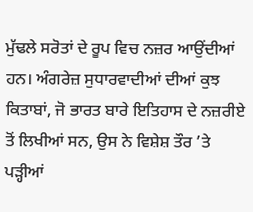ਮੁੱਢਲੇ ਸਰੋਤਾਂ ਦੇ ਰੂਪ ਵਿਚ ਨਜ਼ਰ ਆਉਂਦੀਆਂ ਹਨ। ਅੰਗਰੇਜ਼ ਸੁਧਾਰਵਾਦੀਆਂ ਦੀਆਂ ਕੁਝ ਕਿਤਾਬਾਂ, ਜੋ ਭਾਰਤ ਬਾਰੇ ਇਤਿਹਾਸ ਦੇ ਨਜ਼ਰੀਏ ਤੋਂ ਲਿਖੀਆਂ ਸਨ, ਉਸ ਨੇ ਵਿਸ਼ੇਸ਼ ਤੌਰ ’ਤੇ ਪੜ੍ਹੀਆਂ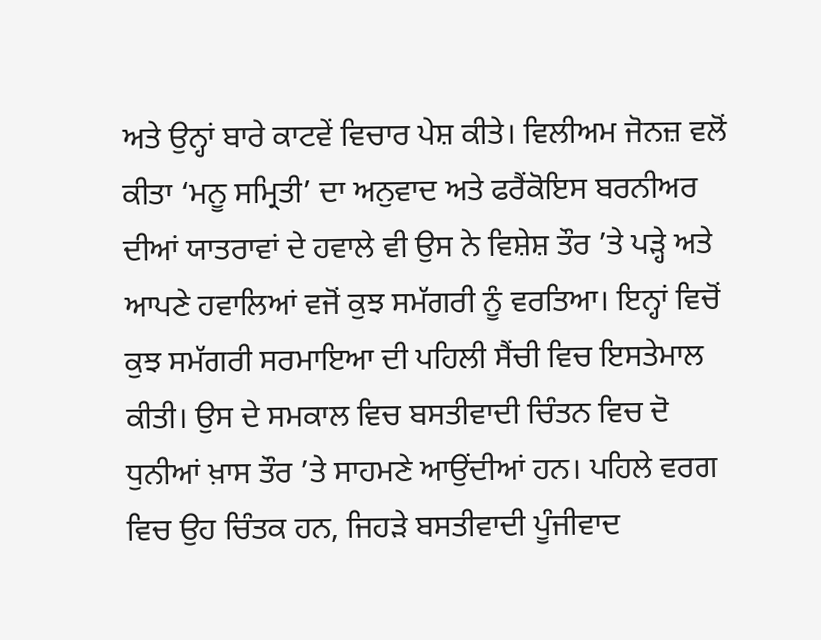ਅਤੇ ਉਨ੍ਹਾਂ ਬਾਰੇ ਕਾਟਵੇਂ ਵਿਚਾਰ ਪੇਸ਼ ਕੀਤੇ। ਵਿਲੀਅਮ ਜੋਨਜ਼ ਵਲੋਂ ਕੀਤਾ ‘ਮਨੂ ਸਮ੍ਰਿਤੀ’ ਦਾ ਅਨੁਵਾਦ ਅਤੇ ਫਰੈਂਕੋਇਸ ਬਰਨੀਅਰ ਦੀਆਂ ਯਾਤਰਾਵਾਂ ਦੇ ਹਵਾਲੇ ਵੀ ਉਸ ਨੇ ਵਿਸ਼ੇਸ਼ ਤੌਰ ’ਤੇ ਪੜ੍ਹੇ ਅਤੇ ਆਪਣੇ ਹਵਾਲਿਆਂ ਵਜੋਂ ਕੁਝ ਸਮੱਗਰੀ ਨੂੰ ਵਰਤਿਆ। ਇਨ੍ਹਾਂ ਵਿਚੋਂ ਕੁਝ ਸਮੱਗਰੀ ਸਰਮਾਇਆ ਦੀ ਪਹਿਲੀ ਸੈਂਚੀ ਵਿਚ ਇਸਤੇਮਾਲ ਕੀਤੀ। ਉਸ ਦੇ ਸਮਕਾਲ ਵਿਚ ਬਸਤੀਵਾਦੀ ਚਿੰਤਨ ਵਿਚ ਦੋ ਧੁਨੀਆਂ ਖ਼ਾਸ ਤੌਰ ’ਤੇ ਸਾਹਮਣੇ ਆਉਂਦੀਆਂ ਹਨ। ਪਹਿਲੇ ਵਰਗ ਵਿਚ ਉਹ ਚਿੰਤਕ ਹਨ, ਜਿਹੜੇ ਬਸਤੀਵਾਦੀ ਪੂੰਜੀਵਾਦ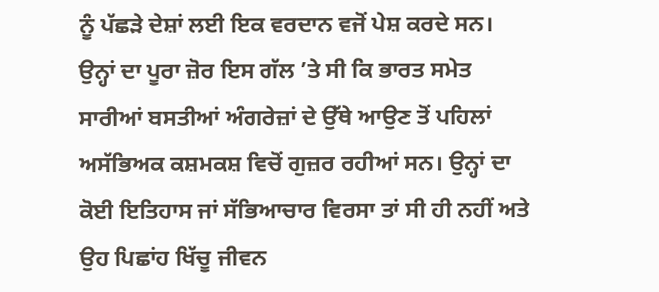ਨੂੰ ਪੱਛੜੇ ਦੇਸ਼ਾਂ ਲਈ ਇਕ ਵਰਦਾਨ ਵਜੋਂ ਪੇਸ਼ ਕਰਦੇ ਸਨ। ਉਨ੍ਹਾਂ ਦਾ ਪੂਰਾ ਜ਼ੋਰ ਇਸ ਗੱਲ ’ਤੇ ਸੀ ਕਿ ਭਾਰਤ ਸਮੇਤ ਸਾਰੀਆਂ ਬਸਤੀਆਂ ਅੰਗਰੇਜ਼ਾਂ ਦੇ ਉੱਥੇ ਆਉਣ ਤੋਂ ਪਹਿਲਾਂ ਅਸੱਭਿਅਕ ਕਸ਼ਮਕਸ਼ ਵਿਚੋਂ ਗੁਜ਼ਰ ਰਹੀਆਂ ਸਨ। ਉਨ੍ਹਾਂ ਦਾ ਕੋਈ ਇਤਿਹਾਸ ਜਾਂ ਸੱਭਿਆਚਾਰ ਵਿਰਸਾ ਤਾਂ ਸੀ ਹੀ ਨਹੀਂ ਅਤੇ ਉਹ ਪਿਛਾਂਹ ਖਿੱਚੂ ਜੀਵਨ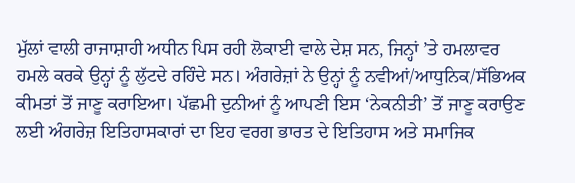ਮੁੱਲਾਂ ਵਾਲੀ ਰਾਜਾਸ਼ਾਹੀ ਅਧੀਨ ਪਿਸ ਰਹੀ ਲੋਕਾਈ ਵਾਲੇ ਦੇਸ਼ ਸਨ, ਜਿਨ੍ਹਾਂ ’ਤੇ ਹਮਲਾਵਰ ਹਮਲੇ ਕਰਕੇ ਉਨ੍ਹਾਂ ਨੂੰ ਲੁੱਟਦੇ ਰਹਿੰਦੇ ਸਨ। ਅੰਗਰੇਜ਼ਾਂ ਨੇ ਉਨ੍ਹਾਂ ਨੂੰ ਨਵੀਆਂ/ਆਧੁਨਿਕ/ਸੱਭਿਅਕ ਕੀਮਤਾਂ ਤੋਂ ਜਾਣੂ ਕਰਾਇਆ। ਪੱਛਮੀ ਦੁਨੀਆਂ ਨੂੰ ਆਪਣੀ ਇਸ ‘ਨੇਕਨੀਤੀ’ ਤੋਂ ਜਾਣੂ ਕਰਾਉਣ ਲਈ ਅੰਗਰੇਜ਼ ਇਤਿਹਾਸਕਾਰਾਂ ਦਾ ਇਹ ਵਰਗ ਭਾਰਤ ਦੇ ਇਤਿਹਾਸ ਅਤੇ ਸਮਾਜਿਕ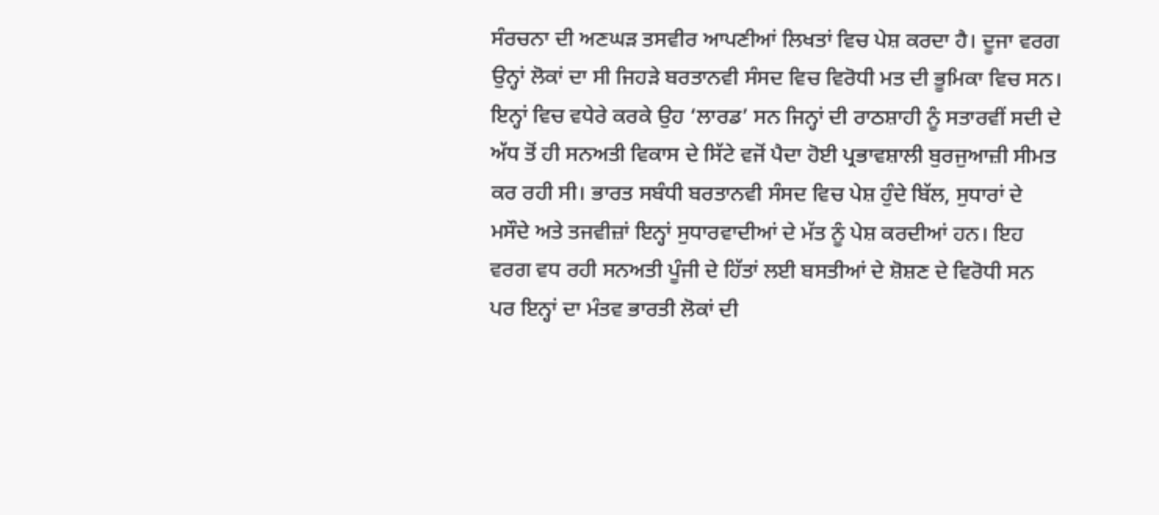ਸੰਰਚਨਾ ਦੀ ਅਣਘੜ ਤਸਵੀਰ ਆਪਣੀਆਂ ਲਿਖਤਾਂ ਵਿਚ ਪੇਸ਼ ਕਰਦਾ ਹੈ। ਦੂਜਾ ਵਰਗ ਉਨ੍ਹਾਂ ਲੋਕਾਂ ਦਾ ਸੀ ਜਿਹੜੇ ਬਰਤਾਨਵੀ ਸੰਸਦ ਵਿਚ ਵਿਰੋਧੀ ਮਤ ਦੀ ਭੂਮਿਕਾ ਵਿਚ ਸਨ। ਇਨ੍ਹਾਂ ਵਿਚ ਵਧੇਰੇ ਕਰਕੇ ਉਹ ‘ਲਾਰਡ’ ਸਨ ਜਿਨ੍ਹਾਂ ਦੀ ਰਾਠਸ਼ਾਹੀ ਨੂੰ ਸਤਾਰਵੀਂ ਸਦੀ ਦੇ ਅੱਧ ਤੋਂ ਹੀ ਸਨਅਤੀ ਵਿਕਾਸ ਦੇ ਸਿੱਟੇ ਵਜੋਂ ਪੈਦਾ ਹੋਈ ਪ੍ਰਭਾਵਸ਼ਾਲੀ ਬੁਰਜੁਆਜ਼ੀ ਸੀਮਤ ਕਰ ਰਹੀ ਸੀ। ਭਾਰਤ ਸਬੰਧੀ ਬਰਤਾਨਵੀ ਸੰਸਦ ਵਿਚ ਪੇਸ਼ ਹੁੰਦੇ ਬਿੱਲ, ਸੁਧਾਰਾਂ ਦੇ ਮਸੌਦੇ ਅਤੇ ਤਜਵੀਜ਼ਾਂ ਇਨ੍ਹਾਂ ਸੁਧਾਰਵਾਦੀਆਂ ਦੇ ਮੱਤ ਨੂੰ ਪੇਸ਼ ਕਰਦੀਆਂ ਹਨ। ਇਹ ਵਰਗ ਵਧ ਰਹੀ ਸਨਅਤੀ ਪੂੰਜੀ ਦੇ ਹਿੱਤਾਂ ਲਈ ਬਸਤੀਆਂ ਦੇ ਸ਼ੋਸ਼ਣ ਦੇ ਵਿਰੋਧੀ ਸਨ ਪਰ ਇਨ੍ਹਾਂ ਦਾ ਮੰਤਵ ਭਾਰਤੀ ਲੋਕਾਂ ਦੀ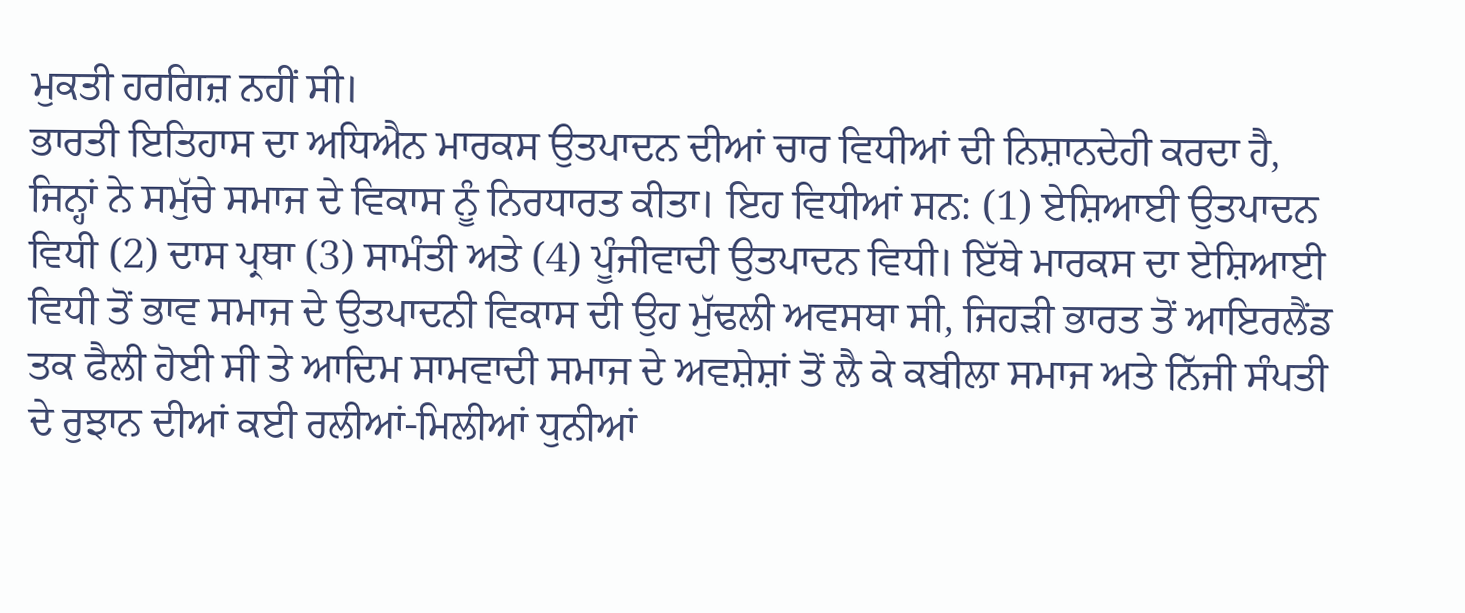ਮੁਕਤੀ ਹਰਗਿਜ਼ ਨਹੀਂ ਸੀ।
ਭਾਰਤੀ ਇਤਿਹਾਸ ਦਾ ਅਧਿਐਨ ਮਾਰਕਸ ਉਤਪਾਦਨ ਦੀਆਂ ਚਾਰ ਵਿਧੀਆਂ ਦੀ ਨਿਸ਼ਾਨਦੇਹੀ ਕਰਦਾ ਹੈ, ਜਿਨ੍ਹਾਂ ਨੇ ਸਮੁੱਚੇ ਸਮਾਜ ਦੇ ਵਿਕਾਸ ਨੂੰ ਨਿਰਧਾਰਤ ਕੀਤਾ। ਇਹ ਵਿਧੀਆਂ ਸਨ: (1) ਏਸ਼ਿਆਈ ਉਤਪਾਦਨ ਵਿਧੀ (2) ਦਾਸ ਪ੍ਰਥਾ (3) ਸਾਮੰਤੀ ਅਤੇ (4) ਪੂੰਜੀਵਾਦੀ ਉਤਪਾਦਨ ਵਿਧੀ। ਇੱਥੇ ਮਾਰਕਸ ਦਾ ਏਸ਼ਿਆਈ ਵਿਧੀ ਤੋਂ ਭਾਵ ਸਮਾਜ ਦੇ ਉਤਪਾਦਨੀ ਵਿਕਾਸ ਦੀ ਉਹ ਮੁੱਢਲੀ ਅਵਸਥਾ ਸੀ, ਜਿਹੜੀ ਭਾਰਤ ਤੋਂ ਆਇਰਲੈਂਡ ਤਕ ਫੈਲੀ ਹੋਈ ਸੀ ਤੇ ਆਦਿਮ ਸਾਮਵਾਦੀ ਸਮਾਜ ਦੇ ਅਵਸ਼ੇਸ਼ਾਂ ਤੋਂ ਲੈ ਕੇ ਕਬੀਲਾ ਸਮਾਜ ਅਤੇ ਨਿੱਜੀ ਸੰਪਤੀ ਦੇ ਰੁਝਾਨ ਦੀਆਂ ਕਈ ਰਲੀਆਂ-ਮਿਲੀਆਂ ਧੁਨੀਆਂ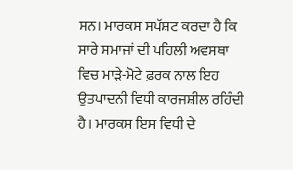ਸਨ। ਮਾਰਕਸ ਸਪੱਸ਼ਟ ਕਰਦਾ ਹੈ ਕਿ ਸਾਰੇ ਸਮਾਜਾਂ ਦੀ ਪਹਿਲੀ ਅਵਸਥਾ ਵਿਚ ਮਾੜੇ-ਮੋਟੇ ਫ਼ਰਕ ਨਾਲ ਇਹ ਉਤਪਾਦਨੀ ਵਿਧੀ ਕਾਰਜਸ਼ੀਲ ਰਹਿੰਦੀ ਹੈ। ਮਾਰਕਸ ਇਸ ਵਿਧੀ ਦੇ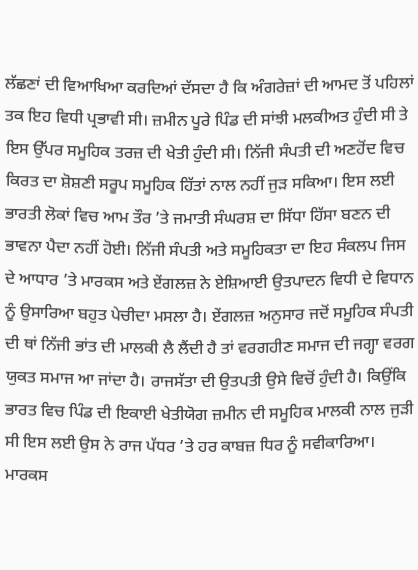ਲੱਛਣਾਂ ਦੀ ਵਿਆਖਿਆ ਕਰਦਿਆਂ ਦੱਸਦਾ ਹੈ ਕਿ ਅੰਗਰੇਜ਼ਾਂ ਦੀ ਆਮਦ ਤੋਂ ਪਹਿਲਾਂ ਤਕ ਇਹ ਵਿਧੀ ਪ੍ਰਭਾਵੀ ਸੀ। ਜ਼ਮੀਨ ਪੂਰੇ ਪਿੰਡ ਦੀ ਸਾਂਝੀ ਮਲਕੀਅਤ ਹੁੰਦੀ ਸੀ ਤੇ ਇਸ ਉੱਪਰ ਸਮੂਹਿਕ ਤਰਜ਼ ਦੀ ਖੇਤੀ ਹੁੰਦੀ ਸੀ। ਨਿੱਜੀ ਸੰਪਤੀ ਦੀ ਅਣਹੋਂਦ ਵਿਚ ਕਿਰਤ ਦਾ ਸ਼ੋਸ਼ਣੀ ਸਰੂਪ ਸਮੂਹਿਕ ਹਿੱਤਾਂ ਨਾਲ ਨਹੀਂ ਜੁੜ ਸਕਿਆ। ਇਸ ਲਈ ਭਾਰਤੀ ਲੋਕਾਂ ਵਿਚ ਆਮ ਤੌਰ ’ਤੇ ਜਮਾਤੀ ਸੰਘਰਸ਼ ਦਾ ਸਿੱਧਾ ਹਿੱਸਾ ਬਣਨ ਦੀ ਭਾਵਨਾ ਪੈਦਾ ਨਹੀਂ ਹੋਈ। ਨਿੱਜੀ ਸੰਪਤੀ ਅਤੇ ਸਮੂਹਿਕਤਾ ਦਾ ਇਹ ਸੰਕਲਪ ਜਿਸ ਦੇ ਆਧਾਰ ’ਤੇ ਮਾਰਕਸ ਅਤੇ ਏਂਗਲਜ਼ ਨੇ ਏਸ਼ਿਆਈ ਉਤਪਾਦਨ ਵਿਧੀ ਦੇ ਵਿਧਾਨ ਨੂੰ ਉਸਾਰਿਆ ਬਹੁਤ ਪੇਚੀਦਾ ਮਸਲਾ ਹੈ। ਏਂਗਲਜ਼ ਅਨੁਸਾਰ ਜਦੋਂ ਸਮੂਹਿਕ ਸੰਪਤੀ ਦੀ ਥਾਂ ਨਿੱਜੀ ਭਾਂਤ ਦੀ ਮਾਲਕੀ ਲੈ ਲੈਂਦੀ ਹੈ ਤਾਂ ਵਰਗਹੀਣ ਸਮਾਜ ਦੀ ਜਗ੍ਹਾ ਵਰਗ ਯੁਕਤ ਸਮਾਜ ਆ ਜਾਂਦਾ ਹੈ। ਰਾਜਸੱਤਾ ਦੀ ਉਤਪਤੀ ਉਸੇ ਵਿਚੋਂ ਹੁੰਦੀ ਹੈ। ਕਿਉਂਕਿ ਭਾਰਤ ਵਿਚ ਪਿੰਡ ਦੀ ਇਕਾਈ ਖੇਤੀਯੋਗ ਜ਼ਮੀਨ ਦੀ ਸਮੂਹਿਕ ਮਾਲਕੀ ਨਾਲ ਜੁੜੀ ਸੀ ਇਸ ਲਈ ਉਸ ਨੇ ਰਾਜ ਪੱਧਰ ’ਤੇ ਹਰ ਕਾਬਜ਼ ਧਿਰ ਨੂੰ ਸਵੀਕਾਰਿਆ। ਮਾਰਕਸ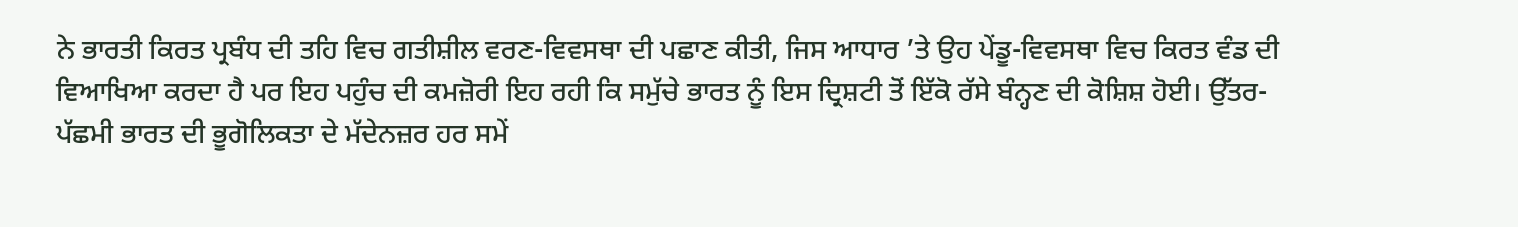ਨੇ ਭਾਰਤੀ ਕਿਰਤ ਪ੍ਰਬੰਧ ਦੀ ਤਹਿ ਵਿਚ ਗਤੀਸ਼ੀਲ ਵਰਣ-ਵਿਵਸਥਾ ਦੀ ਪਛਾਣ ਕੀਤੀ, ਜਿਸ ਆਧਾਰ ’ਤੇ ਉਹ ਪੇਂਡੂ-ਵਿਵਸਥਾ ਵਿਚ ਕਿਰਤ ਵੰਡ ਦੀ ਵਿਆਖਿਆ ਕਰਦਾ ਹੈ ਪਰ ਇਹ ਪਹੁੰਚ ਦੀ ਕਮਜ਼ੋਰੀ ਇਹ ਰਹੀ ਕਿ ਸਮੁੱਚੇ ਭਾਰਤ ਨੂੰ ਇਸ ਦ੍ਰਿਸ਼ਟੀ ਤੋਂ ਇੱਕੋ ਰੱਸੇ ਬੰਨ੍ਹਣ ਦੀ ਕੋਸ਼ਿਸ਼ ਹੋਈ। ਉੱਤਰ-ਪੱਛਮੀ ਭਾਰਤ ਦੀ ਭੂਗੋਲਿਕਤਾ ਦੇ ਮੱਦੇਨਜ਼ਰ ਹਰ ਸਮੇਂ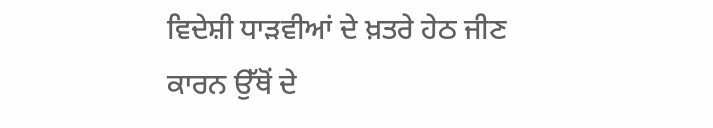ਵਿਦੇਸ਼ੀ ਧਾੜਵੀਆਂ ਦੇ ਖ਼ਤਰੇ ਹੇਠ ਜੀਣ ਕਾਰਨ ਉੱਥੋਂ ਦੇ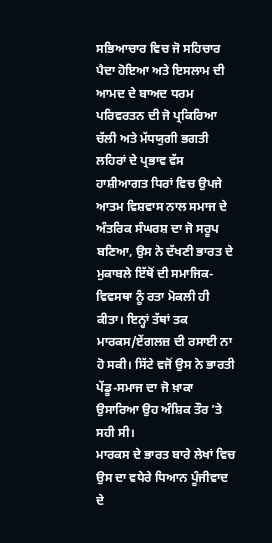ਸਭਿਆਚਾਰ ਵਿਚ ਜੋ ਸਹਿਚਾਰ ਪੈਦਾ ਹੋਇਆ ਅਤੇ ਇਸਲਾਮ ਦੀ ਆਮਦ ਦੇ ਬਾਅਦ ਧਰਮ ਪਰਿਵਰਤਨ ਦੀ ਜੋ ਪ੍ਰਕਿਰਿਆ ਚੱਲੀ ਅਤੇ ਮੱਧਯੁਗੀ ਭਗਤੀ ਲਹਿਰਾਂ ਦੇ ਪ੍ਰਭਾਵ ਵੱਸ ਹਾਸ਼ੀਆਗਤ ਧਿਰਾਂ ਵਿਚ ਉਪਜੇ ਆਤਮ ਵਿਸ਼ਵਾਸ ਨਾਲ ਸਮਾਜ ਦੇ ਅੰਤਰਿਕ ਸੰਘਰਸ਼ ਦਾ ਜੋ ਸਰੂਪ ਬਣਿਆ, ਉਸ ਨੇ ਦੱਖਣੀ ਭਾਰਤ ਦੇ ਮੁਕਾਬਲੇ ਇੱਥੋਂ ਦੀ ਸਮਾਜਿਕ-ਵਿਵਸਥਾ ਨੂੰ ਰਤਾ ਮੋਕਲੀ ਹੀ ਕੀਤਾ। ਇਨ੍ਹਾਂ ਤੱਥਾਂ ਤਕ ਮਾਰਕਸ/ਏਂਗਲਜ਼ ਦੀ ਰਸਾਈ ਨਾ ਹੋ ਸਕੀ। ਸਿੱਟੇ ਵਜੋਂ ਉਸ ਨੇ ਭਾਰਤੀ ਪੇਂਡੂ-ਸਮਾਜ ਦਾ ਜੋ ਖ਼ਾਕਾ ਉਸਾਰਿਆ ਉਹ ਅੰਸ਼ਿਕ ਤੌਰ ’ਤੇ ਸਹੀ ਸੀ।
ਮਾਰਕਸ ਦੇ ਭਾਰਤ ਬਾਰੇ ਲੇਖਾਂ ਵਿਚ ਉਸ ਦਾ ਵਧੇਰੇ ਧਿਆਨ ਪੂੰਜੀਵਾਦ ਦੇ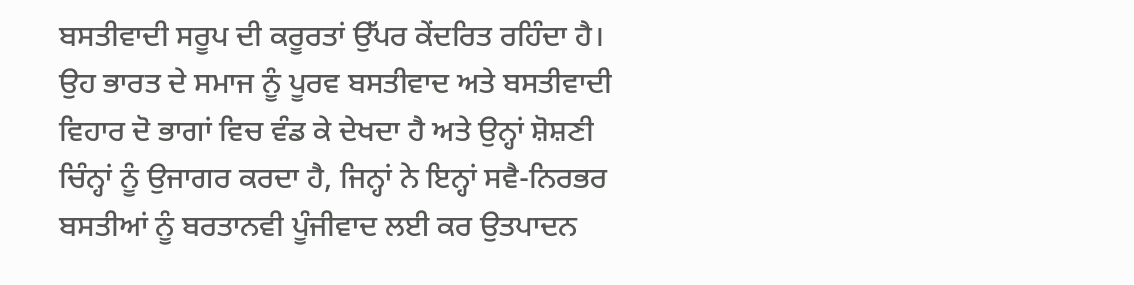ਬਸਤੀਵਾਦੀ ਸਰੂਪ ਦੀ ਕਰੂਰਤਾਂ ਉੱਪਰ ਕੇਂਦਰਿਤ ਰਹਿੰਦਾ ਹੈ। ਉਹ ਭਾਰਤ ਦੇ ਸਮਾਜ ਨੂੰ ਪੂਰਵ ਬਸਤੀਵਾਦ ਅਤੇ ਬਸਤੀਵਾਦੀ ਵਿਹਾਰ ਦੋ ਭਾਗਾਂ ਵਿਚ ਵੰਡ ਕੇ ਦੇਖਦਾ ਹੈ ਅਤੇ ਉਨ੍ਹਾਂ ਸ਼ੋਸ਼ਣੀ ਚਿੰਨ੍ਹਾਂ ਨੂੰ ਉਜਾਗਰ ਕਰਦਾ ਹੈ, ਜਿਨ੍ਹਾਂ ਨੇ ਇਨ੍ਹਾਂ ਸਵੈ-ਨਿਰਭਰ ਬਸਤੀਆਂ ਨੂੰ ਬਰਤਾਨਵੀ ਪੂੰਜੀਵਾਦ ਲਈ ਕਰ ਉਤਪਾਦਨ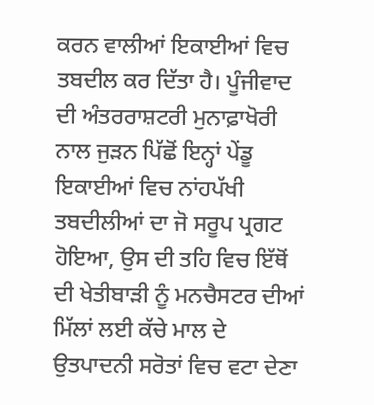ਕਰਨ ਵਾਲੀਆਂ ਇਕਾਈਆਂ ਵਿਚ ਤਬਦੀਲ ਕਰ ਦਿੱਤਾ ਹੈ। ਪੂੰਜੀਵਾਦ ਦੀ ਅੰਤਰਰਾਸ਼ਟਰੀ ਮੁਨਾਫ਼ਾਖੋਰੀ ਨਾਲ ਜੁੜਨ ਪਿੱਛੋਂ ਇਨ੍ਹਾਂ ਪੇਂਡੂ ਇਕਾਈਆਂ ਵਿਚ ਨਾਂਹਪੱਖੀ ਤਬਦੀਲੀਆਂ ਦਾ ਜੋ ਸਰੂਪ ਪ੍ਰਗਟ ਹੋਇਆ, ਉਸ ਦੀ ਤਹਿ ਵਿਚ ਇੱਥੋਂ ਦੀ ਖੇਤੀਬਾੜੀ ਨੂੰ ਮਨਚੈਸਟਰ ਦੀਆਂ ਮਿੱਲਾਂ ਲਈ ਕੱਚੇ ਮਾਲ ਦੇ ਉਤਪਾਦਨੀ ਸਰੋਤਾਂ ਵਿਚ ਵਟਾ ਦੇਣਾ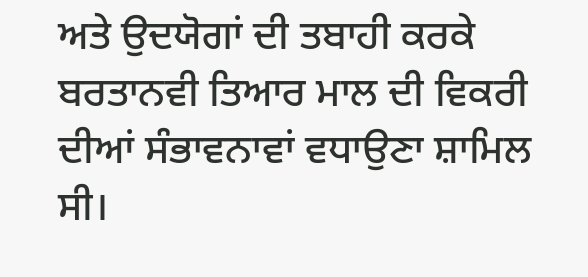ਅਤੇ ਉਦਯੋਗਾਂ ਦੀ ਤਬਾਹੀ ਕਰਕੇ ਬਰਤਾਨਵੀ ਤਿਆਰ ਮਾਲ ਦੀ ਵਿਕਰੀ ਦੀਆਂ ਸੰਭਾਵਨਾਵਾਂ ਵਧਾਉਣਾ ਸ਼ਾਮਿਲ ਸੀ।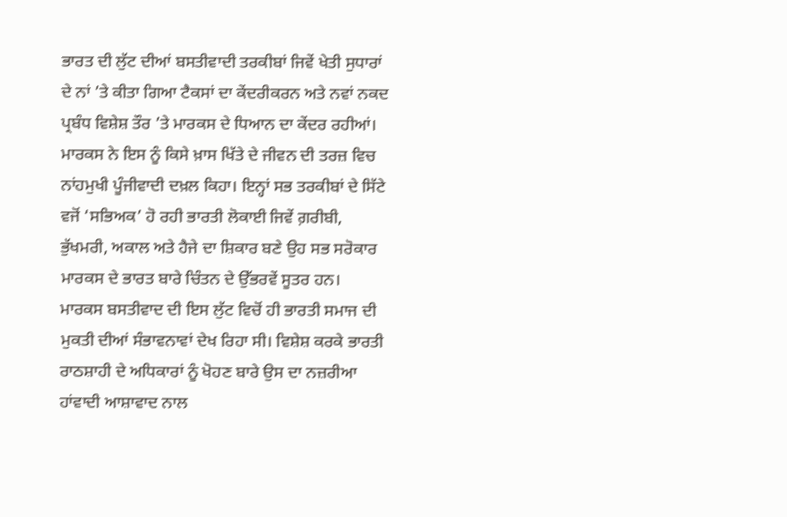ਭਾਰਤ ਦੀ ਲੁੱਟ ਦੀਆਂ ਬਸਤੀਵਾਦੀ ਤਰਕੀਬਾਂ ਜਿਵੇਂ ਖੇਤੀ ਸੁਧਾਰਾਂ ਦੇ ਨਾਂ ’ਤੇ ਕੀਤਾ ਗਿਆ ਟੈਕਸਾਂ ਦਾ ਕੇਂਦਰੀਕਰਨ ਅਤੇ ਨਵਾਂ ਨਕਦ ਪ੍ਰਬੰਧ ਵਿਸ਼ੇਸ਼ ਤੌਰ ’ਤੇ ਮਾਰਕਸ ਦੇ ਧਿਆਨ ਦਾ ਕੇਂਦਰ ਰਹੀਆਂ। ਮਾਰਕਸ ਨੇ ਇਸ ਨੂੰ ਕਿਸੇ ਖ਼ਾਸ ਖਿੱਤੇ ਦੇ ਜੀਵਨ ਦੀ ਤਰਜ਼ ਵਿਚ ਨਾਂਹਮੁਖੀ ਪੂੰਜੀਵਾਦੀ ਦਖ਼ਲ ਕਿਹਾ। ਇਨ੍ਹਾਂ ਸਭ ਤਰਕੀਬਾਂ ਦੇ ਸਿੱਟੇ ਵਜੋਂ ‘ਸਭਿਅਕ’ ਹੋ ਰਹੀ ਭਾਰਤੀ ਲੋਕਾਈ ਜਿਵੇਂ ਗ਼ਰੀਬੀ, ਭੁੱਖਮਰੀ, ਅਕਾਲ ਅਤੇ ਹੈਜੇ ਦਾ ਸ਼ਿਕਾਰ ਬਣੇ ਉਹ ਸਭ ਸਰੋਕਾਰ ਮਾਰਕਸ ਦੇ ਭਾਰਤ ਬਾਰੇ ਚਿੰਤਨ ਦੇ ਉੱਭਰਵੇਂ ਸੂਤਰ ਹਨ।
ਮਾਰਕਸ ਬਸਤੀਵਾਦ ਦੀ ਇਸ ਲੁੱਟ ਵਿਚੋਂ ਹੀ ਭਾਰਤੀ ਸਮਾਜ ਦੀ ਮੁਕਤੀ ਦੀਆਂ ਸੰਭਾਵਨਾਵਾਂ ਦੇਖ ਰਿਹਾ ਸੀ। ਵਿਸ਼ੇਸ਼ ਕਰਕੇ ਭਾਰਤੀ ਰਾਠਸ਼ਾਹੀ ਦੇ ਅਧਿਕਾਰਾਂ ਨੂੰ ਖੋਹਣ ਬਾਰੇ ਉਸ ਦਾ ਨਜ਼ਰੀਆ ਹਾਂਵਾਦੀ ਆਸ਼ਾਵਾਦ ਨਾਲ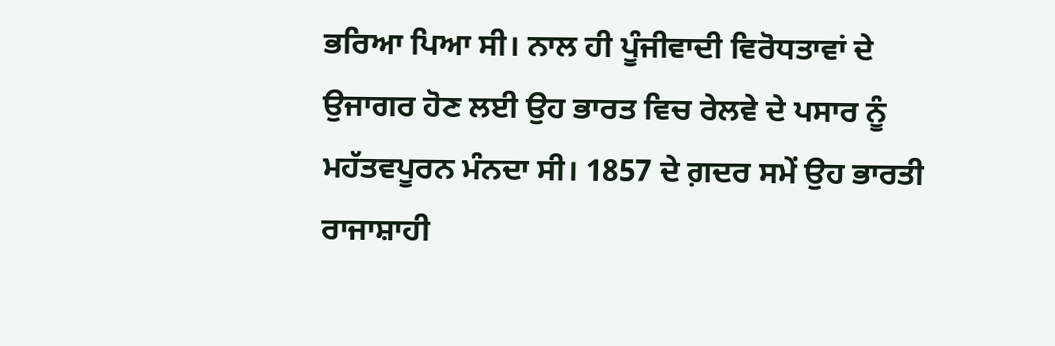ਭਰਿਆ ਪਿਆ ਸੀ। ਨਾਲ ਹੀ ਪੂੰਜੀਵਾਦੀ ਵਿਰੋਧਤਾਵਾਂ ਦੇ ਉਜਾਗਰ ਹੋਣ ਲਈ ਉਹ ਭਾਰਤ ਵਿਚ ਰੇਲਵੇ ਦੇ ਪਸਾਰ ਨੂੰ ਮਹੱਤਵਪੂਰਨ ਮੰਨਦਾ ਸੀ। 1857 ਦੇ ਗ਼ਦਰ ਸਮੇਂ ਉਹ ਭਾਰਤੀ ਰਾਜਾਸ਼ਾਹੀ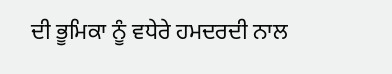ਦੀ ਭੂਮਿਕਾ ਨੂੰ ਵਧੇਰੇ ਹਮਦਰਦੀ ਨਾਲ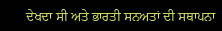ਦੇਖਦਾ ਸੀ ਅਤੇ ਭਾਰਤੀ ਸਨਅਤਾਂ ਦੀ ਸਥਾਪਨਾ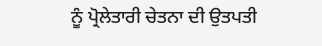ਨੂੰ ਪ੍ਰੋਲੇਤਾਰੀ ਚੇਤਨਾ ਦੀ ਉਤਪਤੀ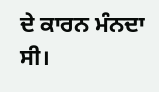ਦੇ ਕਾਰਨ ਮੰਨਦਾ ਸੀ।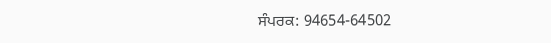ਸੰਪਰਕ: 94654-64502